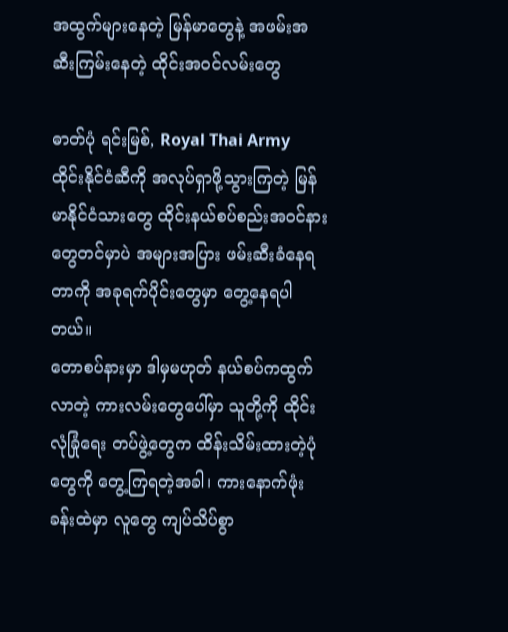အထွက်များနေတဲ့ မြန်မာတွေနဲ့ အဖမ်းအဆီးကြမ်းနေတဲ့ ထိုင်းအ၀င်လမ်းတွေ

ဓာတ်ပုံ ရင်းမြစ်, Royal Thai Army
ထိုင်းနိုင်ငံဆီကို အလုပ်ရှာဖို့သွားကြတဲ့ မြန်မာနိုင်ငံသားတွေ ထိုင်းနယ်စပ်စည်းအ၀င်နားတွေတင်မှာပဲ အများအပြား ဖမ်းဆီးခံနေရတာကို အခုရက်ပိုင်းတွေမှာ တွေ့နေရပါတယ်။
တောစပ်နားမှာ ဒါမှမဟုတ် နယ်စပ်ကထွက်လာတဲ့ ကားလမ်းတွေပေါ်မှာ သူတို့ကို ထိုင်းလုံခြုံရေး တပ်ဖွဲ့တွေက ထိန်းသိမ်းထားတဲ့ပုံတွေကို တွေ့ကြရတဲ့အခါ၊ ကားနောက်ဖုံးခန်းထဲမှာ လူတွေ ကျပ်သိပ်စွာ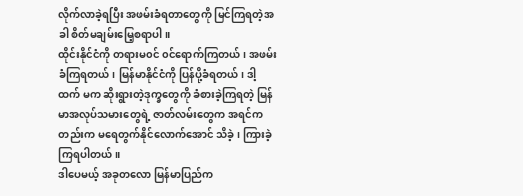လိုက်လာခဲ့ရပြီး အဖမ်းခံရတာတွေကို မြင်ကြရတဲ့အခါ စိတ်မချမ်းမြေ့စရာပါ။
ထိုင်းနိုင်ငံကို တရားမ၀င် ၀င်ရောက်ကြတယ်၊ အဖမ်းခံကြရတယ်၊ မြန်မာနိုင်ငံကို ပြန်ပို့ခံရတယ်၊ ဒါ့ထက် မက ဆိုးရွားတဲ့ဒုက္ခတွေကို ခံစားခဲ့ကြရတဲ့ မြန်မာအလုပ်သမားတွေရဲ့ ဇာတ်လမ်းတွေက အရင်ကတည်းက မရေတွက်နိုင်လောက်အောင် သိခဲ့၊ ကြားခဲ့ကြရပါတယ်။
ဒါပေမယ့် အခုတလော မြန်မာပြည်က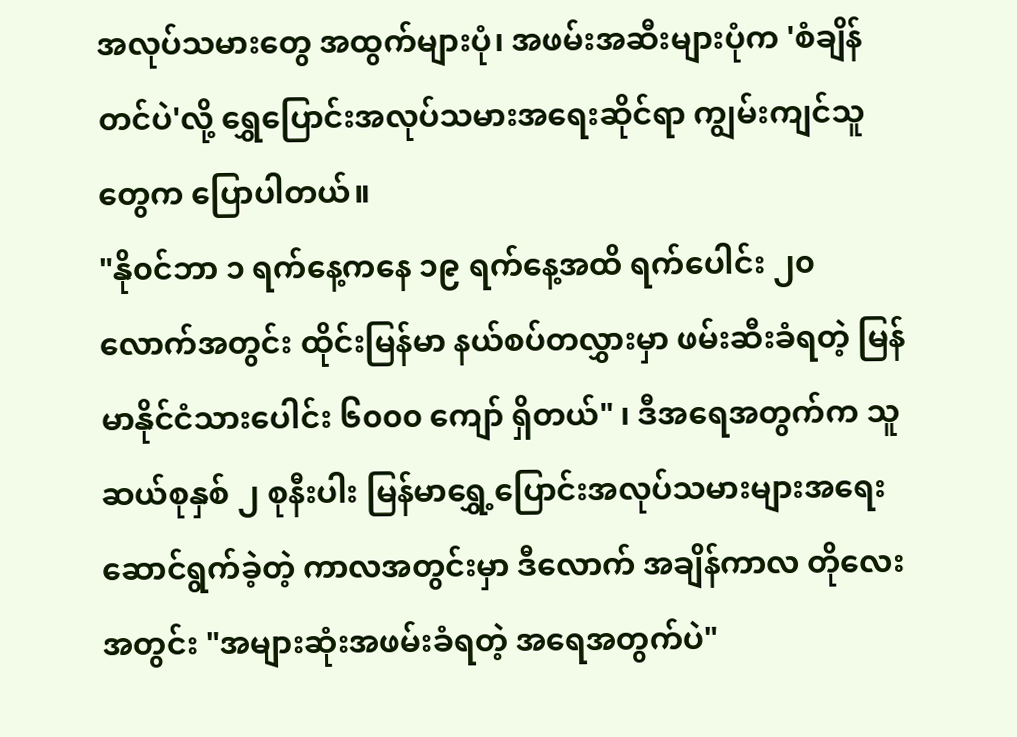အလုပ်သမားတွေ အထွက်များပုံ၊ အဖမ်းအဆီးများပုံက 'စံချိန်တင်ပဲ'လို့ ရွှေပြောင်းအလုပ်သမားအရေးဆိုင်ရာ ကျွမ်းကျင်သူတွေက ပြောပါတယ်။
"နို၀င်ဘာ ၁ ရက်နေ့ကနေ ၁၉ ရက်နေ့အထိ ရက်ပေါင်း ၂၀ လောက်အတွင်း ထိုင်းမြန်မာ နယ်စပ်တလွှားမှာ ဖမ်းဆီးခံရတဲ့ မြန်မာနိုင်ငံသားပေါင်း ၆၀၀၀ ကျော် ရှိတယ်" ၊ ဒီအရေအတွက်က သူ ဆယ်စုနှစ် ၂ စုနီးပါး မြန်မာရွှေ့ပြောင်းအလုပ်သမားများအရေး ဆောင်ရွက်ခဲ့တဲ့ ကာလအတွင်းမှာ ဒီလောက် အချိန်ကာလ တိုလေးအတွင်း "အများဆုံးအဖမ်းခံရတဲ့ အရေအတွက်ပဲ"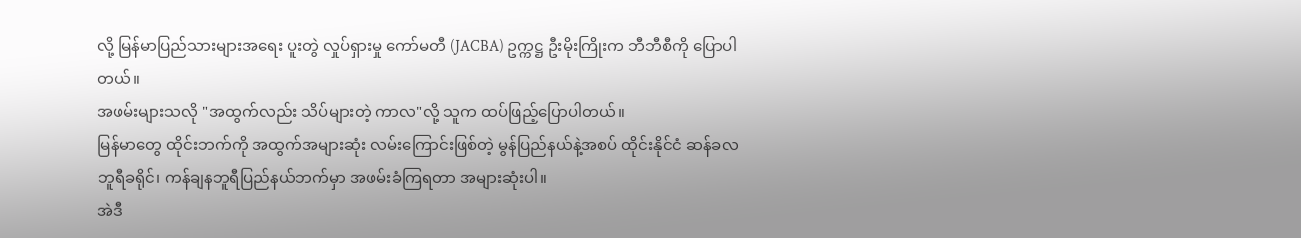လို့ မြန်မာပြည်သားများအရေး ပူးတွဲ လှုပ်ရှားမှု ကော်မတီ (JACBA) ဥက္ကဋ္ဌ ဦးမိုးကြိုးက ဘီဘီစီကို ပြောပါတယ်။
အဖမ်းများသလို "အထွက်လည်း သိပ်များတဲ့ ကာလ"လို့ သူက ထပ်ဖြည့်ပြောပါတယ်။
မြန်မာတွေ ထိုင်းဘက်ကို အထွက်အများဆုံး လမ်းကြောင်းဖြစ်တဲ့ မွန်ပြည်နယ်နဲ့အစပ် ထိုင်းနိုင်ငံ ဆန်ခလဘူရီခရိုင်၊ ကန်ချနဘူရီပြည်နယ်ဘက်မှာ အဖမ်းခံကြရတာ အများဆုံးပါ။
အဲဒီ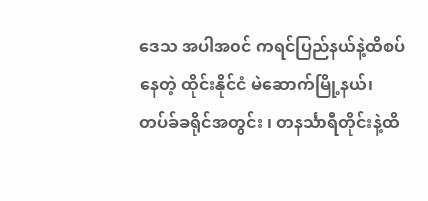ဒေသ အပါအ၀င် ကရင်ပြည်နယ်နဲ့ထိစပ်နေတဲ့ ထိုင်းနိုင်ငံ မဲဆောက်မြို့နယ်၊ တပ်ခ်ခရိုင်အတွင်း ၊ တနင်္သာရီတိုင်းနဲ့ထိ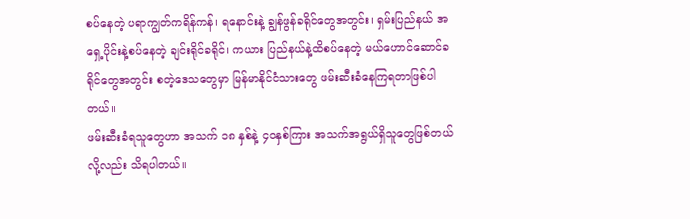စပ်နေတဲ့ ပရာကျွတ်ကရိန်ကန်၊ ရနောင်းနဲ့ ချွန်ဖွန်ခရိုင်တွေအတွင်း၊ ရှမ်းပြည်နယ် အရှေ့ပိုင်းနဲ့စပ်နေတဲ့ ချင်းရိုင်ခရိုင်၊ ကယား ပြည်နယ်နဲ့ထိစပ်နေတဲ့ မယ်ဟောင်ဆောင်ခရိုင်တွေအတွင်း စတဲ့ဒေသတွေမှာ မြန်မာနိုင်ငံသားတွေ ဖမ်းဆီးခံနေကြရတာဖြစ်ပါတယ်။
ဖမ်းဆီးခံရသူတွေဟာ အသက် ၁၈ နှစ်နဲ့ ၄၀နှစ်ကြား အသက်အရွယ်ရှိသူတွေဖြစ်တယ်လို့လည်း သိရပါတယ်။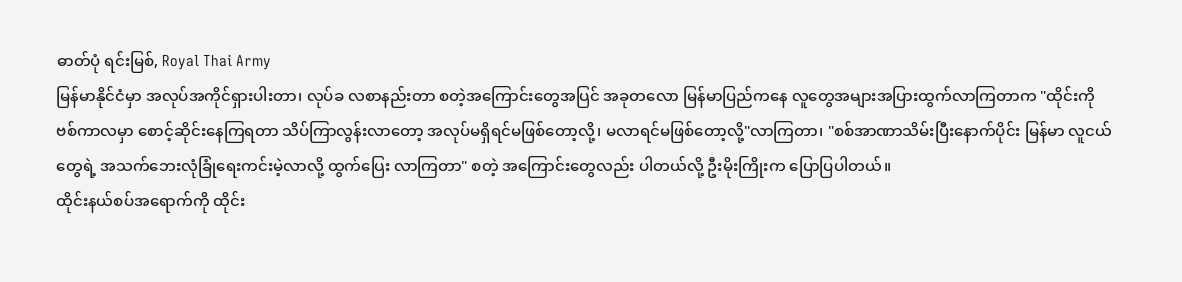ဓာတ်ပုံ ရင်းမြစ်, Royal Thai Army
မြန်မာနိုင်ငံမှာ အလုပ်အကိုင်ရှားပါးတာ၊ လုပ်ခ လစာနည်းတာ စတဲ့အကြောင်းတွေအပြင် အခုတလော မြန်မာပြည်ကနေ လူတွေအများအပြားထွက်လာကြတာက "ထိုင်းကိုဗစ်ကာလမှာ စောင့်ဆိုင်းနေကြရတာ သိပ်ကြာလွန်းလာတော့ အလုပ်မရှိရင်မဖြစ်တော့လို့၊ မလာရင်မဖြစ်တော့လို့"လာကြတာ၊ "စစ်အာဏာသိမ်းပြီးနောက်ပိုင်း မြန်မာ လူငယ်တွေရဲ့ အသက်ဘေးလုံခြုံရေးကင်းမဲ့လာလို့ ထွက်ပြေး လာကြတာ" စတဲ့ အကြောင်းတွေလည်း ပါတယ်လို့ ဦးမိုးကြိုးက ပြောပြပါတယ်။
ထိုင်းနယ်စပ်အရောက်ကို ထိုင်း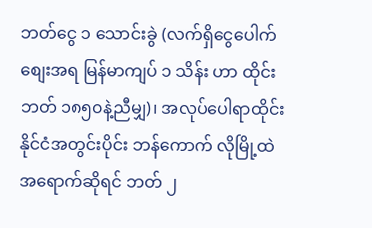ဘတ်ငွေ ၁ သောင်းခွဲ (လက်ရှိငွေပေါက်စျေးအရ မြန်မာကျပ် ၁ သိန်း ဟာ ထိုင်းဘတ် ၁၈၅၀နဲ့ညီမျှ)၊ အလုပ်ပေါရာထိုင်းနိုင်ငံအတွင်းပိုင်း ဘန်ကောက် လိုမြို့ထဲ အရောက်ဆိုရင် ဘတ် ၂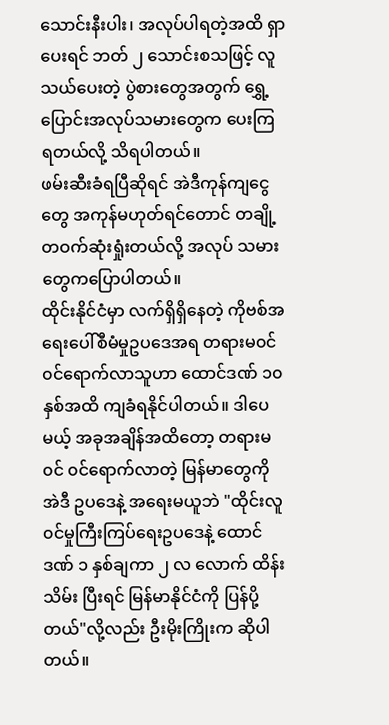သောင်းနီးပါး၊ အလုပ်ပါရတဲ့အထိ ရှာပေးရင် ဘတ် ၂ သောင်းစသဖြင့် လူသယ်ပေးတဲ့ ပွဲစားတွေအတွက် ရွှေ့ပြောင်းအလုပ်သမားတွေက ပေးကြရတယ်လို့ သိရပါတယ်။
ဖမ်းဆီးခံရပြီဆိုရင် အဲဒီကုန်ကျငွေတွေ အကုန်မဟုတ်ရင်တောင် တချို့တဝက်ဆုံးရှုံးတယ်လို့ အလုပ် သမားတွေကပြောပါတယ်။
ထိုင်းနိုင်ငံမှာ လက်ရှိရှိနေတဲ့ ကိုဗစ်အရေးပေါ်စီမံမှုဥပဒေအရ တရားမ၀င် ၀င်ရောက်လာသူဟာ ထောင်ဒဏ် ၁၀နှစ်အထိ ကျခံရနိုင်ပါတယ်။ ဒါပေမယ့် အခုအချိန်အထိတော့ တရားမ၀င် ၀င်ရောက်လာတဲ့ မြန်မာတွေကို အဲဒီ ဥပဒေနဲ့ အရေးမယူဘဲ "ထိုင်းလူ၀င်မှုကြီးကြပ်ရေးဥပဒေနဲ့ ထောင်ဒဏ် ၁ နှစ်ချကာ ၂ လ လောက် ထိန်းသိမ်း ပြီးရင် မြန်မာနိုင်ငံကို ပြန်ပို့တယ်"လို့လည်း ဦးမိုးကြိုးက ဆိုပါတယ်။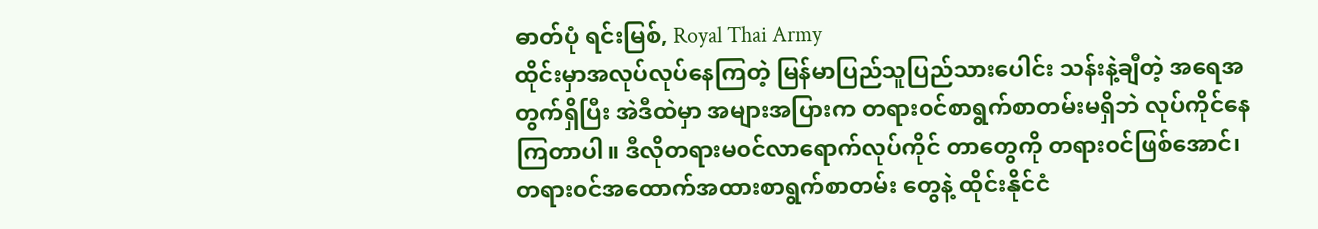ဓာတ်ပုံ ရင်းမြစ်, Royal Thai Army
ထိုင်းမှာအလုပ်လုပ်နေကြတဲ့ မြန်မာပြည်သူပြည်သားပေါင်း သန်းနဲ့ချီတဲ့ အရေအတွက်ရှိပြီး အဲဒီထဲမှာ အများအပြားက တရား၀င်စာရွက်စာတမ်းမရှိဘဲ လုပ်ကိုင်နေကြတာပါ။ ဒီလိုတရားမ၀င်လာရောက်လုပ်ကိုင် တာတွေကို တရား၀င်ဖြစ်အောင်၊ တရား၀င်အထောက်အထားစာရွက်စာတမ်း တွေနဲ့ ထိုင်းနိုင်ငံ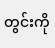တွင်းကို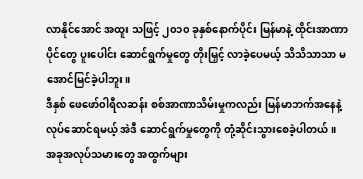လာနိုင်အောင် အထူး သဖြင့် ၂၀၁၀ ခုနှစ်နောက်ပိုင်း မြန်မာနဲ့ ထိုင်းအာဏာပိုင်တွေ ပူးပေါင်း ဆောင်ရွက်မှုတွေ တိုးမြှင့် လာခဲ့ပေမယ့် သိသိသာသာ မအောင်မြင်ခဲ့ပါဘူး။
ဒီနှစ် ဖေဖော်၀ါရီလဆန်း စစ်အာဏာသိမ်းမှုကလည်း မြန်မာဘက်အနေနဲ့ လုပ်ဆောင်ရမယ့် အဲဒီ ဆောင်ရွက်မှုတွေကို တုံ့ဆိုင်းသွားစေခဲ့ပါတယ်။
အခုအလုပ်သမားတွေ အထွက်များ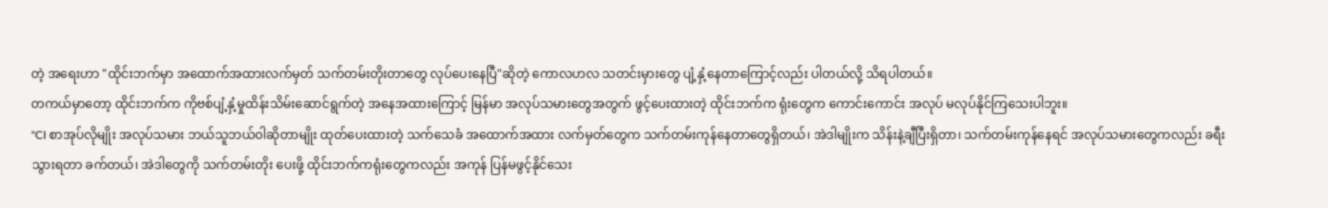တဲ့ အရေးဟာ "ထိုင်းဘက်မှာ အထောက်အထားလက်မှတ် သက်တမ်းတိုးတာတွေ လုပ်ပေးနေပြီ"ဆိုတဲ့ ကောလဟလ သတင်းမှားတွေ ပျံ့နှံ့နေတာကြောင့်လည်း ပါတယ်လို့ သိရပါတယ်။
တကယ်မှာတော့ ထိုင်းဘက်က ကိုဗစ်ပျံ့နှံ့မှုထိန်းသိမ်းဆောင်ရွက်တဲ့ အနေအထားကြောင့် မြန်မာ အလုပ်သမားတွေအတွက် ဖွင့်ပေးထားတဲ့ ထိုင်းဘက်က ရုံးတွေက ကောင်းကောင်း အလုပ် မလုပ်နိုင်ကြသေးပါဘူး။
"CI စာအုပ်လိုမျိုး အလုပ်သမား ဘယ်သူဘယ်၀ါဆိုတာမျိုး ထုတ်ပေးထားတဲ့ သက်သေခံ အထောက်အထား လက်မှတ်တွေက သက်တမ်းကုန်နေတာတွေရှိတယ်၊ အဲဒါမျိုးက သိန်းနဲ့ချီပြီးရှိတာ၊ သက်တမ်းကုန်နေရင် အလုပ်သမားတွေကလည်း ခရီးသွားရတာ ခက်တယ်၊ အဲဒါတွေကို သက်တမ်းတိုး ပေးဖို့ ထိုင်းဘက်ကရုံးတွေကလည်း အကုန် ပြန်မဖွင့်နိုင်သေး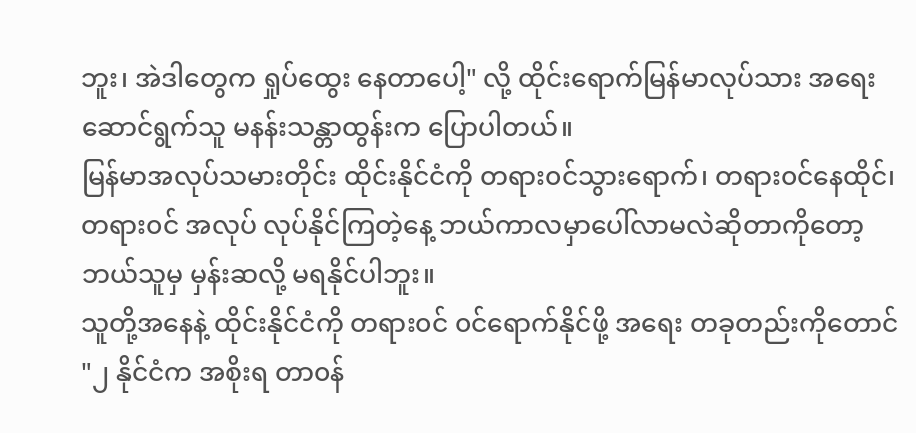ဘူး၊ အဲဒါတွေက ရှုပ်ထွေး နေတာပေါ့" လို့ ထိုင်းရောက်မြန်မာလုပ်သား အရေးဆောင်ရွက်သူ မနန်းသန္တာထွန်းက ပြောပါတယ်။
မြန်မာအလုပ်သမားတိုင်း ထိုင်းနိုင်ငံကို တရား၀င်သွားရောက်၊ တရား၀င်နေထိုင်၊ တရား၀င် အလုပ် လုပ်နိုင်ကြတဲ့နေ့ ဘယ်ကာလမှာပေါ်လာမလဲဆိုတာကိုတော့ ဘယ်သူမှ မှန်းဆလို့ မရနိုင်ပါဘူး။
သူတို့အနေနဲ့ ထိုင်းနိုင်ငံကို တရား၀င် ၀င်ရောက်နိုင်ဖို့ အရေး တခုတည်းကိုတောင် "၂ နိုင်ငံက အစိုးရ တာ၀န်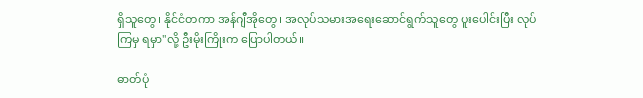ရှိသူတွေ၊ နိုင်ငံတကာ အန်ဂျီအိုတွေ၊ အလုပ်သမားအရေးဆောင်ရွက်သူတွေ ပူးပေါင်းပြီး လုပ်ကြမှ ရမှာ"လို့ ဦးမိုးကြိုးက ပြောပါတယ်။

ဓာတ်ပုံ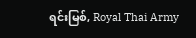ရင်းမြစ်, Royal Thai Army